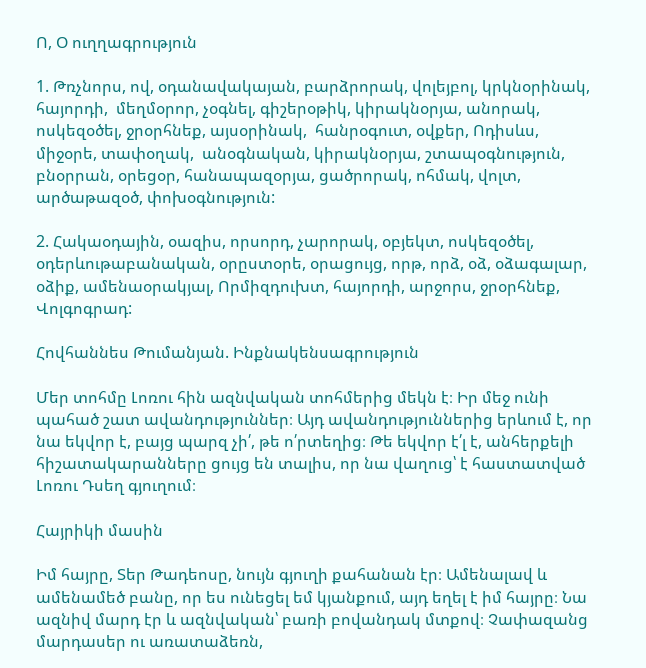Ո, Օ ուղղագրություն

1. Թռչնորս, ով, օդանավակայան, բարձրորակ, վոլեյբոլ, կրկնօրինակ, հայորդի,  մեղմօրոր, չօգնել, գիշերօթիկ, կիրակնօրյա, անորակ, ոսկեզօծել, ջրօրհնեք, այսօրինակ,  հանրօգուտ, օվքեր, Ոդիսևս, միջօրե, տափօղակ,  անօգնական, կիրակնօրյա, շտապօգնություն, բնօրրան, օրեցօր, հանապազօրյա, ցածրորակ, ոհմակ, վոլտ, արծաթազօծ, փոխօգնություն:

2. Հակաօդային, օազիս, որսորդ, չարորակ, օբյեկտ, ոսկեզօծել, օդերևութաբանական, օրըստօրե, օրացույց, որթ, որձ, օձ, օձագալար, օձիք, ամենաօրակյալ, Որմիզդուխտ, հայորդի, արջորս, ջրօրհնեք, Վոլգոգրադ:

Հովհաննես Թումանյան. Ինքնակենսագրություն

Մեր տոհմը Լոռու հին ազնվական տոհմերից մեկն է։ Իր մեջ ունի պահած շատ ավանդություններ։ Այդ ավանդություններից երևում է, որ նա եկվոր է, բայց պարզ չի՛, թե ո՛րտեղից։ Թե եկվոր է՛լ է, անհերքելի հիշատակարանները ցույց են տալիս, որ նա վաղուց՝ է հաստատված Լոռու Դսեղ գյուղում։

Հայրիկի մասին

Իմ հայրը, Տեր Թադեոսը, նույն գյուղի քահանան էր։ Ամենալավ և ամենամեծ բանը, որ ես ունեցել եմ կյանքում, այդ եղել է իմ հայրը։ Նա ազնիվ մարդ էր և ազնվական՝ բառի բովանդակ մտքով։ Չափազանց մարդասեր ու առատաձեռն,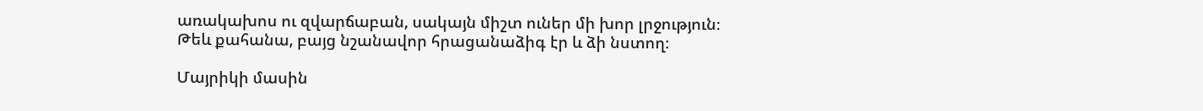առակախոս ու զվարճաբան, սակայն միշտ ուներ մի խոր լրջություն։ Թեև քահանա, բայց նշանավոր հրացանաձիգ էր և ձի նստող։

Մայրիկի մասին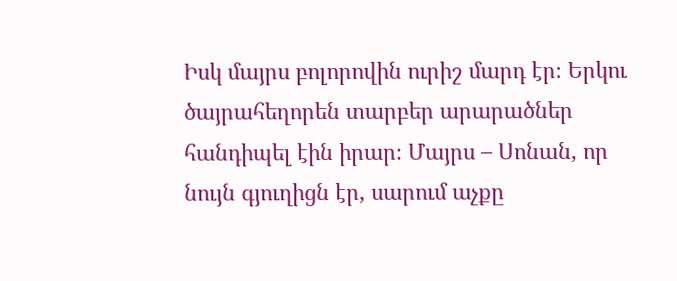Իսկ մայրս բոլորովին ուրիշ մարդ էր։ Երկու ծայրահեղորեն տարբեր արարածներ հանդիպել էին իրար։ Մայրս – Սոնան, որ նույն գյուղիցն էր, սարում աչքը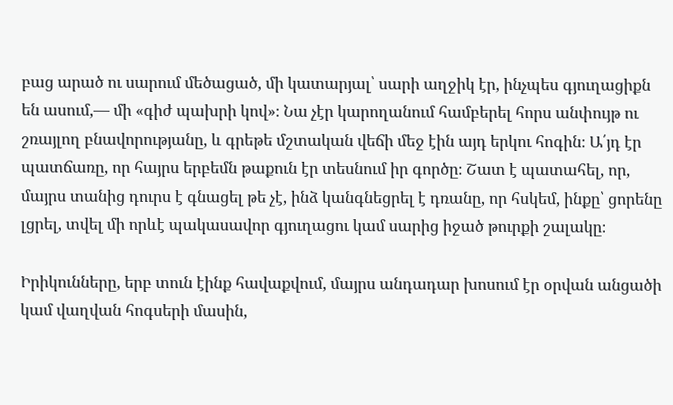բաց արած ու սարում մեծացած, մի կատարյալ՝ սարի աղջիկ էր, ինչպես գյուղացիքն են ասում,— մի «գիժ պախրի կով»։ Նա չէր կարողանում համբերել հորս անփույթ ու շռայլող բնավորությանը, և գրեթե մշտական վեճի մեջ էին այդ երկու հոգին։ Ա՛յդ էր պատճառը, որ հայրս երբեմն թաքուն էր տեսնում իր գործը։ Շատ է պատահել, որ, մայրս տանից դուրս է գնացել թե չէ, ինձ կանգնեցրել է դռանը, որ հսկեմ, ինքը՝ ցորենը լցրել, տվել մի որևէ պակասավոր գյուղացու կամ սարից իջած թուրքի շալակը։

Իրիկունները, երբ տուն էինք հավաքվում, մայրս անդադար խոսում էր օրվան անցածի կամ վաղվան հոգսերի մասին,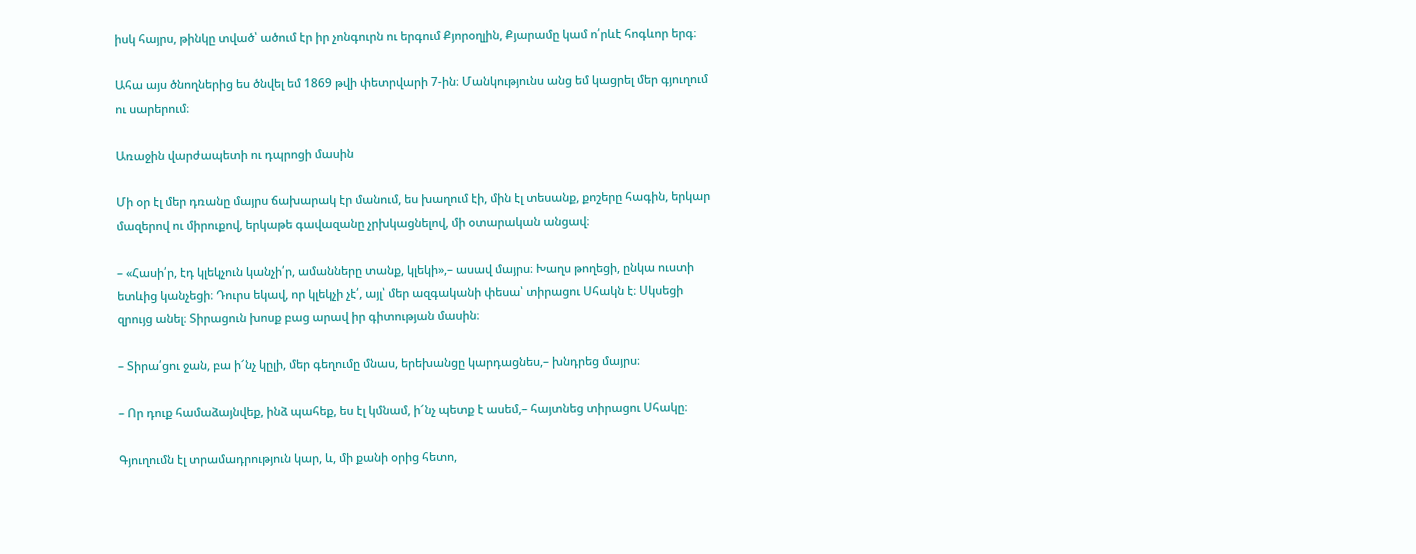իսկ հայրս, թինկը տված՝ ածում էր իր չոնգուրն ու երգում Քյորօղլին, Քյարամը կամ ո՛րևէ հոգևոր երգ։

Ահա այս ծնողներից ես ծնվել եմ 1869 թվի փետրվարի 7-ին։ Մանկությունս անց եմ կացրել մեր գյուղում ու սարերում։

Առաջին վարժապետի ու դպրոցի մասին

Մի օր էլ մեր դռանը մայրս ճախարակ էր մանում, ես խաղում էի, մին էլ տեսանք, քոշերը հագին, երկար մազերով ու միրուքով, երկաթե գավազանը չրխկացնելով, մի օտարական անցավ։

– «Հասի՛ր, էդ կլեկչուն կանչի՛ր, ամանները տանք, կլեկի»,– ասավ մայրս։ Խաղս թողեցի, ընկա ուստի ետևից կանչեցի։ Դուրս եկավ, որ կլեկչի չէ՛, այլ՝ մեր ազգականի փեսա՝ տիրացու Սհակն է։ Սկսեցի զրույց անել։ Տիրացուն խոսք բաց արավ իր գիտության մասին։

– Տիրա՛ցու ջան, բա ի՜նչ կըլի, մեր գեղումը մնաս, երեխանցը կարդացնես,– խնդրեց մայրս։

– Որ դուք համաձայնվեք, ինձ պահեք, ես էլ կմնամ, ի՜նչ պետք է ասեմ,– հայտնեց տիրացու Սհակը։

Գյուղումն էլ տրամադրություն կար, և, մի քանի օրից հետո,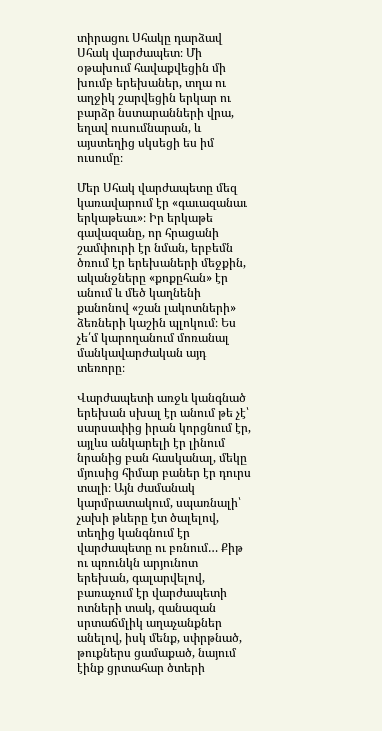տիրացու Սհակը դարձավ Սհակ վարժապետ։ Մի օթախում հավաքվեցին մի խումբ երեխաներ, տղա ու աղջիկ շարվեցին երկար ու բարձր նստարանների վրա, եղավ ուսումնարան, և այստեղից սկսեցի ես իմ ուսումը։

Մեր Սհակ վարժապետը մեզ կառավարում էր «գաւազանաւ երկաթեաւ»։ Իր երկաթե գավազանը, որ հրացանի շամփուրի էր նման, երբեմն ծռում էր երեխաների մեջքին, ականջները «քոքըհան» էր անում և մեծ կաղնենի քանոնով «շան լակոտների» ձեռների կաշին պլոկում։ Ես չե՛մ կարողանում մոռանալ մանկավարժական այդ տեռորը։

Վարժապետի առջև կանգնած երեխան սխալ էր անում թե չէ՝ սարսափից իրան կորցնում էր, այլևս անկարելի էր լինում նրանից բան հասկանալ, մեկը մյուսից հիմար բաներ էր դուրս տալի։ Այն ժամանակ կարմրատակում, սպառնալի՝ չախի թևերը էտ ծալելով, տեղից կանգնում էր վարժապետը ու բռնում… Քիթ ու պռունկն արյունոտ երեխան, գալարվելով, բառաչում էր վարժապետի ոտների տակ, զանազան սրտաճմլիկ աղաչանքներ անելով, իսկ մենք, սփրթնած, թուքներս ցամաքած, նայում էինք ցրտահար ծտերի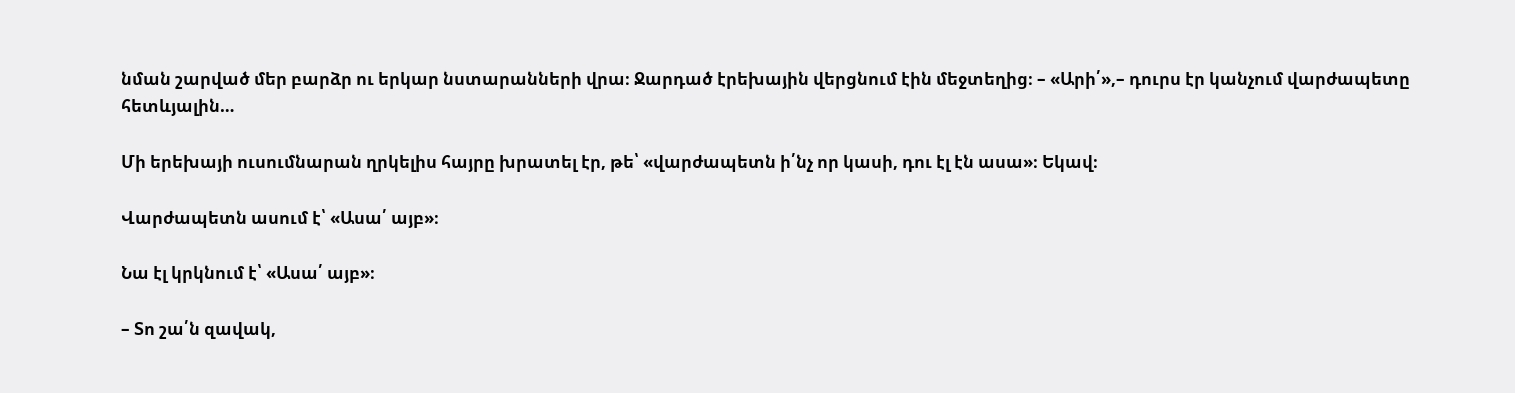նման շարված մեր բարձր ու երկար նստարանների վրա։ Ջարդած էրեխային վերցնում էին մեջտեղից։ – «Արի՛»,– դուրս էր կանչում վարժապետը հետևյալին…

Մի երեխայի ուսումնարան ղրկելիս հայրը խրատել էր, թե՝ «վարժապետն ի՛նչ որ կասի, դու էլ էն ասա»։ Եկավ։

Վարժապետն ասում է՝ «Ասա՛ այբ»։

Նա էլ կրկնում է՝ «Ասա՛ այբ»։

– Տո շա՛ն զավակ,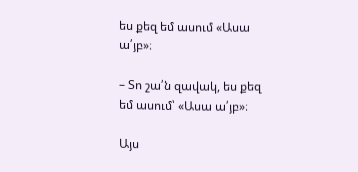ես քեզ եմ ասում «Ասա ա՛յբ»։

– Տո շա՛ն զավակ, ես քեզ եմ ասում՝ «Ասա ա՛յբ»։

Այս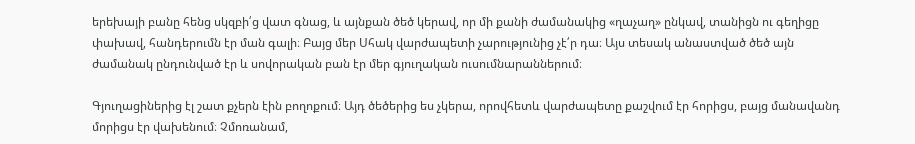երեխայի բանը հենց սկզբի՛ց վատ գնաց, և այնքան ծեծ կերավ, որ մի քանի ժամանակից «ղաչաղ» ընկավ, տանիցն ու գեղիցը փախավ, հանդերումն էր ման գալի։ Բայց մեր Սհակ վարժապետի չարությունից չէ՛ր դա։ Այս տեսակ անաստված ծեծ այն ժամանակ ընդունված էր և սովորական բան էր մեր գյուղական ուսումնարաններում։

Գյուղացիներից էլ շատ քչերն էին բողոքում։ Այդ ծեծերից ես չկերա, որովհետև վարժապետը քաշվում էր հորիցս, բայց մանավանդ մորիցս էր վախենում։ Չմոռանամ,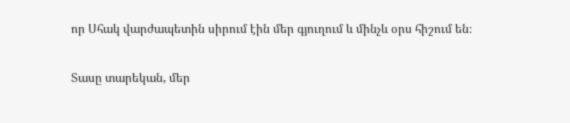որ Սհակ վարժապետին սիրում էին մեր գյուղում և մինչև օրս հիշում են։

Տասը տարեկան, մեր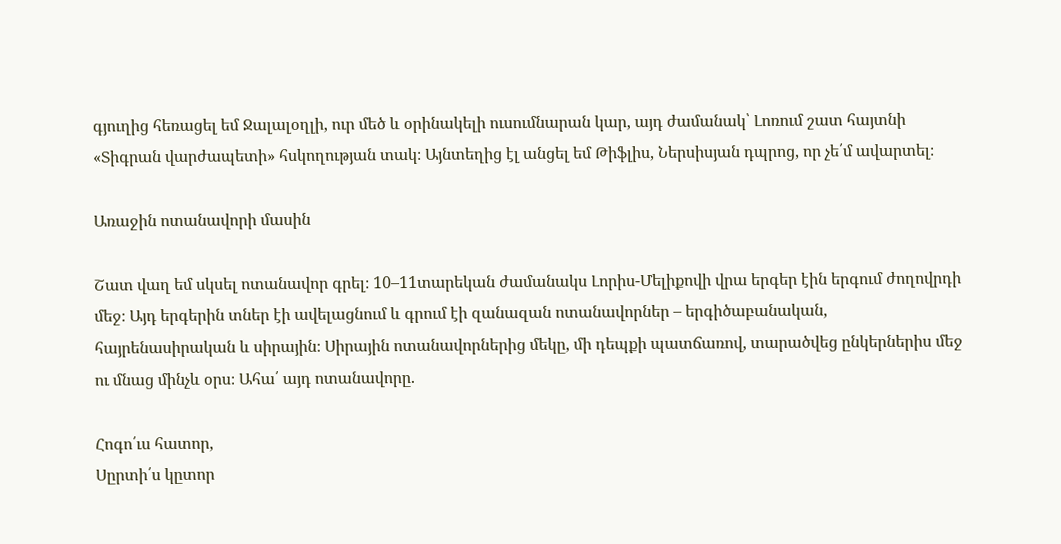գյուղից հեռացել եմ Ջալալօղլի, ուր մեծ և օրինակելի ուսումնարան կար, այդ ժամանակ՝ Լոռում շատ հայտնի «Տիգրան վարժապետի» հսկողության տակ։ Այնտեղից էլ անցել եմ Թիֆլիս, Ներսիսյան դպրոց, որ չե՛մ ավարտել։

Առաջին ոտանավորի մասին

Շատ վաղ եմ սկսել ոտանավոր գրել։ 10–11տարեկան ժամանակս Լորիս-Մելիքովի վրա երգեր էին երգում ժողովրդի մեջ։ Այդ երգերին տներ էի ավելացնում և գրում էի զանազան ոտանավորներ – երգիծաբանական, հայրենասիրական և սիրային։ Սիրային ոտանավորներից մեկը, մի դեպքի պատճառով, տարածվեց ընկերներիս մեջ ու մնաց մինչև օրս։ Ահա՛ այդ ոտանավորը.

Հոգո՛ւս հատոր,
Սըրտի՛ս կըտոր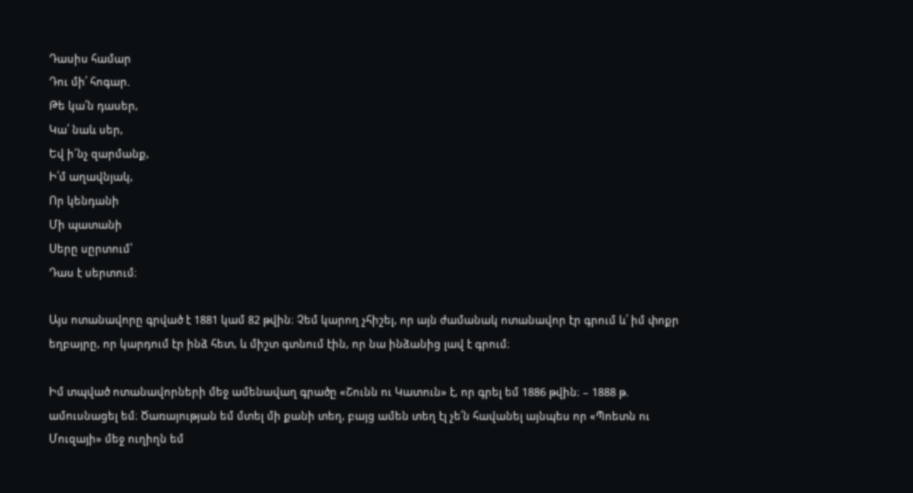Դասիս համար
Դու մի՛ հոգար.
Թե կա՛ն դասեր,
Կա՛ նաև սեր,
Եվ ի՜նչ զարմանք,
Ի՛մ աղավնյակ,
Որ կենդանի
Մի պատանի
Սերը սըրտում՝
Դաս է սերտում։

Այս ոտանավորը գրված է 1881 կամ 82 թվին։ Չեմ կարող չհիշել, որ այն ժամանակ ոտանավոր էր գրում և՛ իմ փոքր եղբայրը, որ կարդում էր ինձ հետ, և միշտ գտնում էին, որ նա ինձանից լավ է գրում։

Իմ տպված ոտանավորների մեջ ամենավաղ գրածը «Շունն ու Կատուն» է, որ գրել եմ 1886 թվին։ – 1888 թ. ամուսնացել եմ։ Ծառայության եմ մտել մի քանի տեղ, բայց ամեն տեղ էլ չե՛ն հավանել այնպես որ «Պոետն ու Մուզայի» մեջ ուղիղն եմ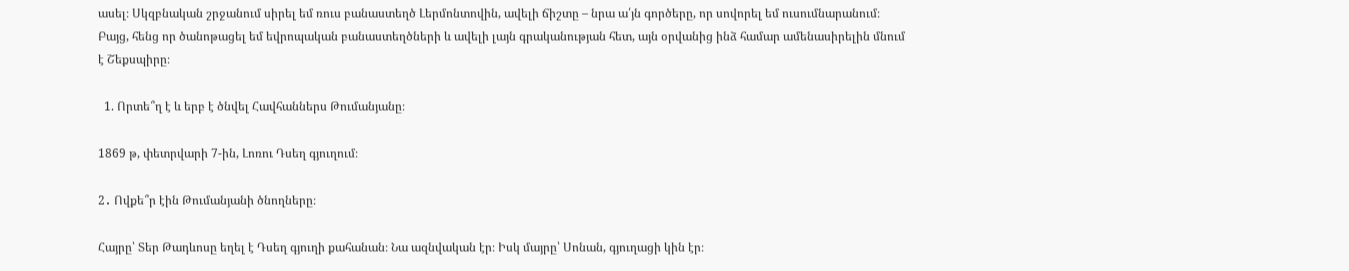ասել։ Սկզբնական շրջանում սիրել եմ ռուս բանաստեղծ Լերմոնտովին, ավելի ճիշտը – նրա ա՛յն գործերը, որ սովորել եմ ուսումնարանում։ Բայց, հենց որ ծանոթացել եմ եվրոպական բանաստեղծների և ավելի լայն գրականության հետ, այն օրվանից ինձ համար ամենասիրելին մնում է Շեքսպիրը։

  1. Որտե՞ղ է և երբ է ծնվել Հավհաններս Թումանյանը։

1869 թ, փետրվարի 7-ին, Լոռու Դսեղ գյուղում։

2․ Ովքե՞ր էին Թումանյանի ծնողները։

Հայրը՝ Տեր Թադևոսը եղել է Դսեղ գյուղի քահանան։ Նա ազնվական էր։ Իսկ մայրը՝ Սոնան, գյուղացի կին էր։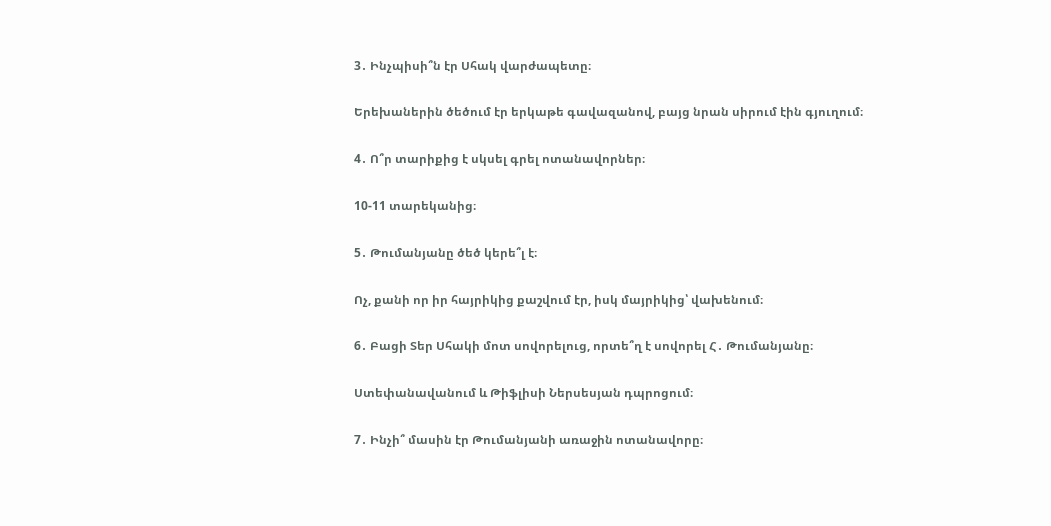3․ Ինչպիսի՞ն էր Սհակ վարժապետը։

Երեխաներին ծեծում էր երկաթե գավազանով, բայց նրան սիրում էին գյուղում։

4․ Ո՞ր տարիքից է սկսել գրել ոտանավորներ։

10-11 տարեկանից։

5․ Թումանյանը ծեծ կերե՞լ է։

Ոչ, քանի որ իր հայրիկից քաշվում էր, իսկ մայրիկից՝ վախենում։

6․ Բացի Տեր Սհակի մոտ սովորելուց, որտե՞ղ է սովորել Հ․ Թումանյանը։

Ստեփանավանում և Թիֆլիսի Ներսեսյան դպրոցում։

7․ Ինչի՞ մասին էր Թումանյանի առաջին ոտանավորը։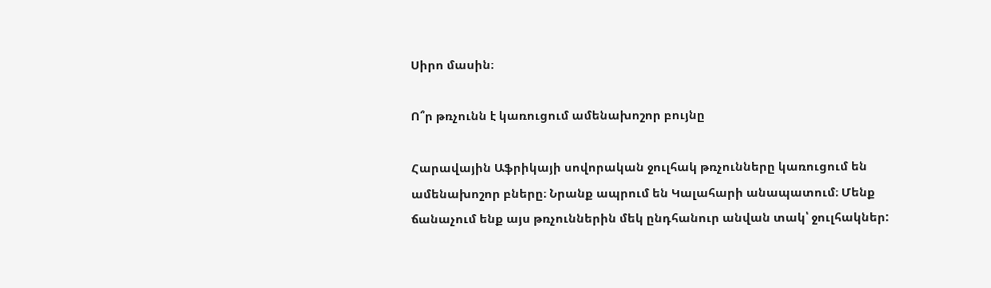Սիրո մասին։

Ո՞ր թռչունն է կառուցում ամենախոշոր բույնը

Հարավային Աֆրիկայի սովորական ջուլհակ թռչունները կառուցում են ամենախոշոր բները։ Նրանք ապրում են Կալահարի անապատում։ Մենք ճանաչում ենք այս թռչուններին մեկ ընդհանուր անվան տակ՝ ջուլհակներ: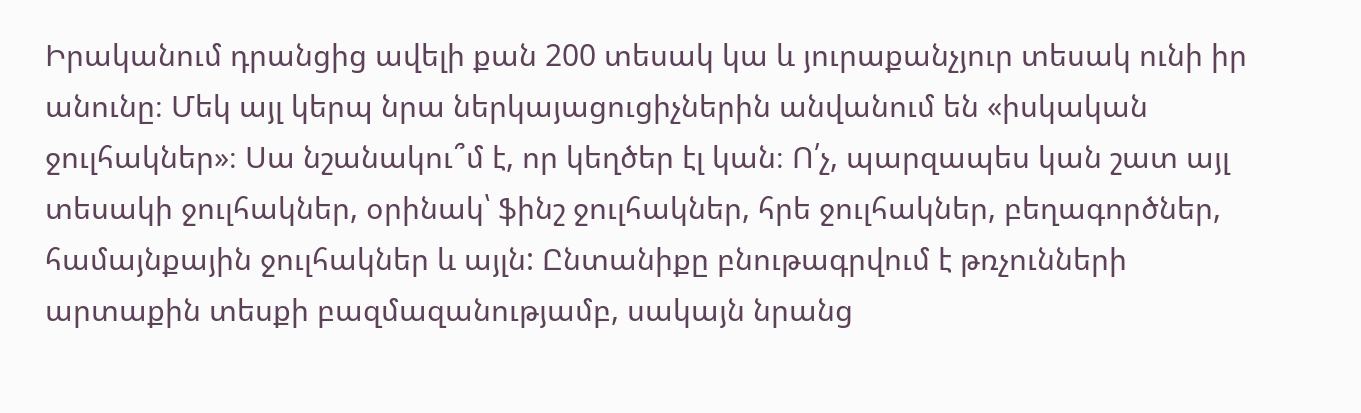Իրականում դրանցից ավելի քան 200 տեսակ կա և յուրաքանչյուր տեսակ ունի իր անունը։ Մեկ այլ կերպ նրա ներկայացուցիչներին անվանում են «իսկական ջուլհակներ»։ Սա նշանակու՞մ է, որ կեղծեր էլ կան։ Ո՛չ, պարզապես կան շատ այլ տեսակի ջուլհակներ, օրինակ՝ ֆինշ ջուլհակներ, հրե ջուլհակներ, բեղագործներ, համայնքային ջուլհակներ և այլն: Ընտանիքը բնութագրվում է թռչունների արտաքին տեսքի բազմազանությամբ, սակայն նրանց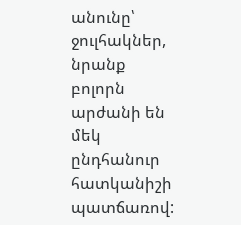անունը՝ ջուլհակներ, նրանք բոլորն արժանի են մեկ ընդհանուր հատկանիշի պատճառով: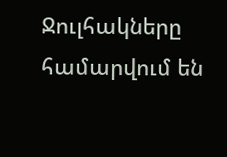Ջուլհակները համարվում են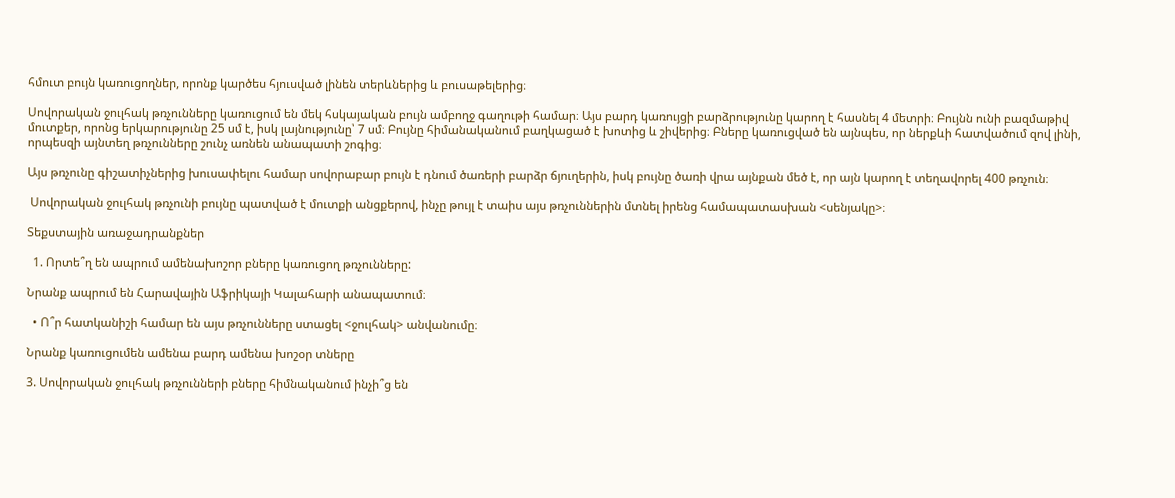հմուտ բույն կառուցողներ, որոնք կարծես հյուսված լինեն տերևներից և բուսաթելերից։

Սովորական ջուլհակ թռչունները կառուցում են մեկ հսկայական բույն ամբողջ գաղութի համար։ Այս բարդ կառույցի բարձրությունը կարող է հասնել 4 մետրի։ Բույնն ունի բազմաթիվ  մուտքեր, որոնց երկարությունը 25 սմ է, իսկ լայնությունը՝ 7 սմ։ Բույնը հիմանականում բաղկացած է խոտից և շիվերից։ Բները կառուցված են այնպես, որ ներքևի հատվածում զով լինի, որպեսզի այնտեղ թռչունները շունչ առնեն անապատի շոգից։

Այս թռչունը գիշատիչներից խուսափելու համար սովորաբար բույն է դնում ծառերի բարձր ճյուղերին, իսկ բույնը ծառի վրա այնքան մեծ է, որ այն կարող է տեղավորել 400 թռչուն։

 Սովորական ջուլհակ թռչունի բույնը պատված է մուտքի անցքերով, ինչը թույլ է տաիս այս թռչուններին մտնել իրենց համապատասխան <սենյակը>։

Տեքստային առաջադրանքներ

  1. Որտե՞ղ են ապրում ամենախոշոր բները կառուցող թռչունները:

Նրանք ապրում են Հարավային Աֆրիկայի Կալահարի անապատում։

  • Ո՞ր հատկանիշի համար են այս թռչունները ստացել <ջուլհակ> անվանումը։

Նրանք կառուցումեն ամենա բարդ ամենա խոշօր տները

3. Սովորական ջուլհակ թռչունների բները հիմնականում ինչի՞ց են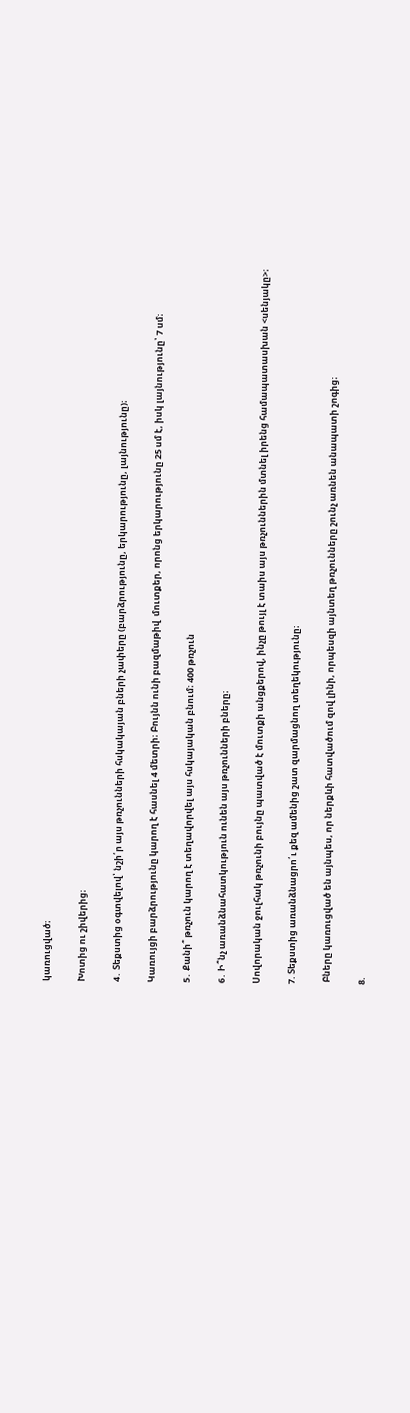կառուցված։

Խոտից ու շիվերից։

4․ Տեքստից օգտվելով՝ նշի՛ր այս թռչունների հսկակայան բների չափերը (բարձրությունը, երկարությունը, լայնությունը)։

Կառույցի բարձրությունը կարող է հասնել 4 մետրի։ Բույնն ունի բազմաթիվ  մուտքեր, որոնց երկարությունը 25 սմ է, իսկ լայնությունը՝ 7 սմ։

5․ Քանի՞ թռչուն կարող է տեղավորվել այս հսկայական բնում։ 400 թռչուն

6․ Ի՞նչ առանձնահատկություն ունեն այս թռչունների բները։

Սովորական ջուլհակ թռչունի բույնը պատված է մուտքի անցքերով, ինչը թույլ է տաիս այս թռչուններին մտնել իրենց համապատասխան <սենյակը>։

7. Տեքստից առանձնացրո՛ւ քեզ ամենից շատ զարմացնող տեղեկությունը։

 Բները կառուցված են այնպես, որ ներքևի հատվածում զով լինի, որպեսզի այնտեղ թռչունները շունչ առնեն անապատի շոգից։

8.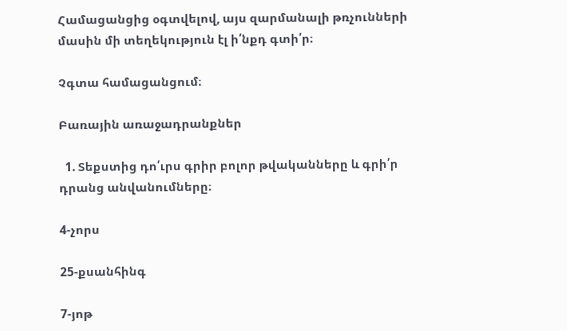Համացանցից օգտվելով, այս զարմանալի թռչունների մասին մի տեղեկություն էլ ի՛նքդ գտի՛ր։

Չգտա համացանցում։

Բառային առաջադրանքներ

  1. Տեքստից դո՛ւրս գրիր բոլոր թվականները և գրի՛ր դրանց անվանումները։

4-չորս

25-քսանհինգ

7-յոթ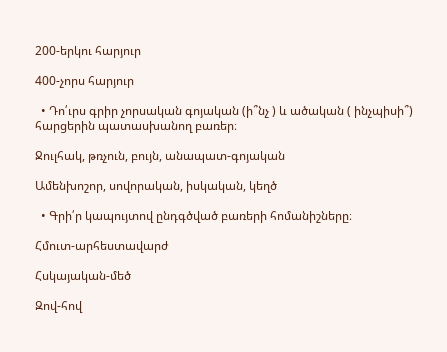200-երկու հարյուր

400-չորս հարյուր

  • Դո՛ւրս գրիր չորսական գոյական (ի՞նչ ) և ածական ( ինչպիսի՞) հարցերին պատասխանող բառեր։

Ջուլհակ, թռչուն, բույն, անապատ-գոյական

Ամենխոշոր, սովորական, իսկական, կեղծ

  • Գրի՛ր կապույտով ընդգծված բառերի հոմանիշները։

Հմուտ-արհեստավարժ

Հսկայական-մեծ

Զով-հով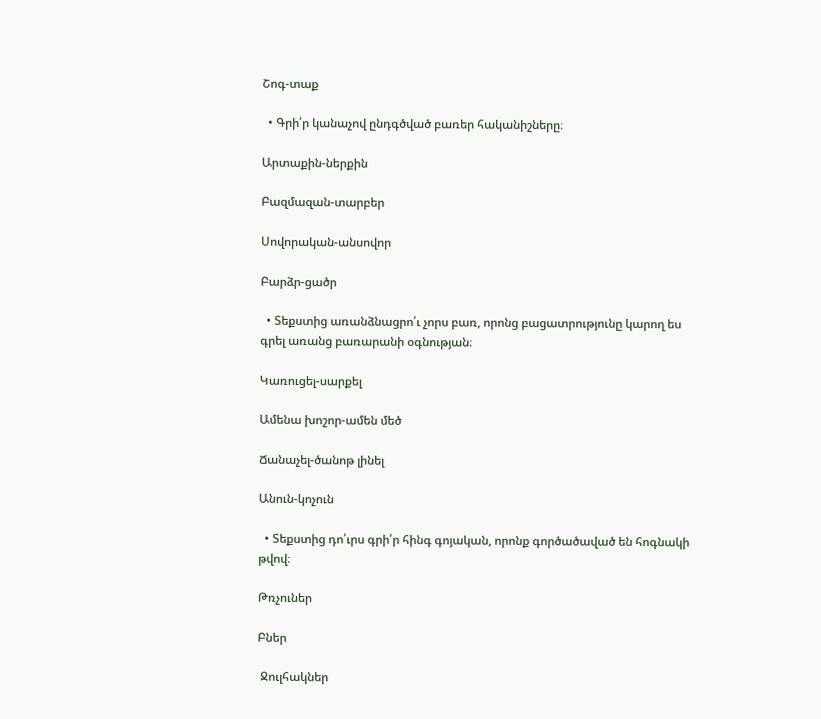Շոգ-տաք

  • Գրի՛ր կանաչով ընդգծված բառեր հականիշները։

Արտաքին-ներքին

Բազմազան-տարբեր

Սովորական-անսովոր

Բարձր-ցածր

  • Տեքստից առանձնացրո՛ւ չորս բառ, որոնց բացատրությունը կարող ես գրել առանց բառարանի օգնության։

Կառուցել-սարքել

Ամենա խոշոր-ամեն մեծ

Ճանաչել-ծանոթ լինել

Անուն-կոչուն

  • Տեքստից դո՛ւրս գրի՛ր հինգ գոյական, որոնք գործածաված են հոգնակի թվով։

Թռչուներ

Բներ

 Ջուլհակներ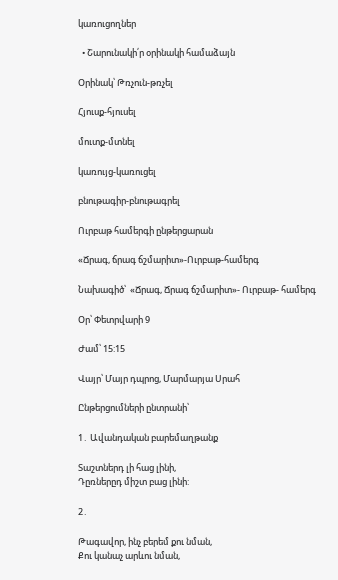կառուցողներ

  • Շարունակի՛ր օրինակի համաձայն

Օրինակ՝ Թռչուն-թռչել

Հյուսք-հյուսել

մուտք-մտնել

կառույց-կառուցել

բնութագիր-բնութագրել

Ուրբաթ համերգի ընթերցարան

«Ճրագ, ճրագ ճշմարիտ»-Ուրբաթ-համերգ

Նախագիծ՝  «Ճրագ, Ճրագ ճշմարիտ»- Ուրբաթ- համերգ

Օր՝ Փետրվարի 9

Ժամ՝ 15:15

Վայր՝ Մայր դպրոց, Մարմարյա Սրահ

Ընթերցումների ընտրանի՝

1․ Ավանդական բարեմաղթանք

Տաշտներդ լի հաց լինի,
Դըռներըդ միշտ բաց լինի:

2․

Թագավոր, ինչ բերեմ քու նման,
Քու կանաչ արևու նման,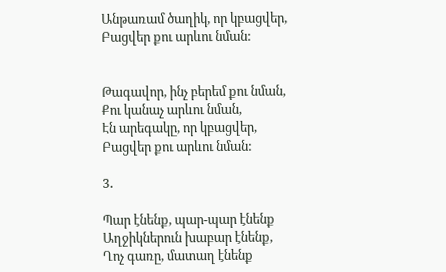Անթառամ ծաղիկ, որ կբացվեր,
Բացվեր քու արևու նման:


Թագավոր, ինչ բերեմ քու նման,
Քու կանաչ արևու նման,
Էն արեգակը, որ կբացվեր,
Բացվեր քու արևու նման:

3․

Պար էնենք, պար-պար էնենք
Աղջիկներուն խաբար էնենք,
Ղոչ գառը, մատաղ էնենք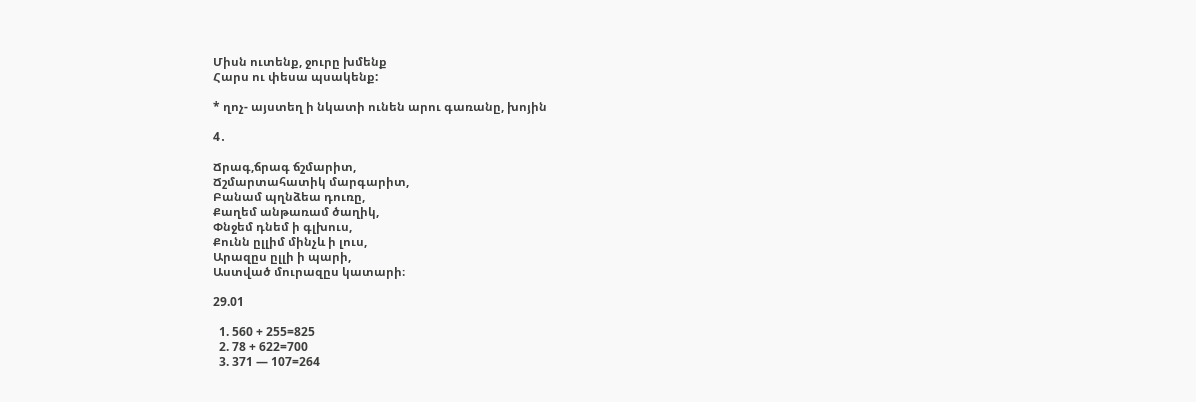Միսն ուտենք, ջուրը խմենք
Հարս ու փեսա պսակենք:

* ղոչ- այստեղ ի նկատի ունեն արու գառանը, խոյին

4․

Ճրագ,ճրագ ճշմարիտ,
Ճշմարտահատիկ մարգարիտ,
Բանամ պղնձեա դուռը,
Քաղեմ անթառամ ծաղիկ,
Փնջեմ դնեմ ի գլխուս,
Քունն ըլլիմ մինչև ի լուս,
Արազըս ըլլի ի պարի,
Աստված մուրազըս կատարի։

29.01

  1. 560 + 255=825
  2. 78 + 622=700
  3. 371 — 107=264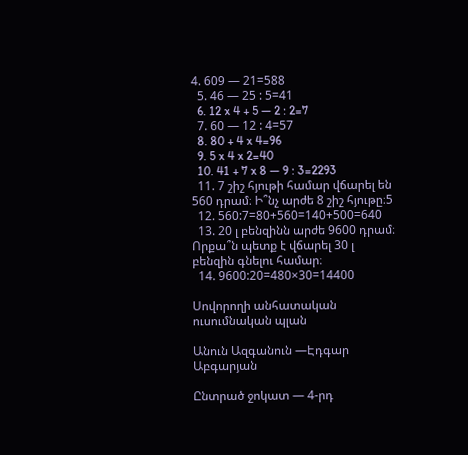4. 609 — 21=588
  5. 46 — 25 : 5=41
  6. 12 x 4 + 5 — 2 : 2=7
  7. 60 — 12 : 4=57
  8. 80 + 4 x 4=96
  9. 5 x 4 x 2=40
  10. 41 + 7 x 8 — 9 : 3=2293
  11. 7 շիշ հյութի համար վճարել են 560 դրամ։ Ի՞նչ արժե 8 շիշ հյութը։5
  12. 560:7=80+560=140+500=640
  13. 20 լ բենզինն արժե 9600 դրամ։ Որքա՞ն պետք է վճարել 30 լ բենզին գնելու համար։
  14. 9600:20=480×30=14400

Սովորողի անհատական ուսումնական պլան

Անուն Ազգանուն —Էդգար Աբգարյան

Ընտրած ջոկատ — 4-րդ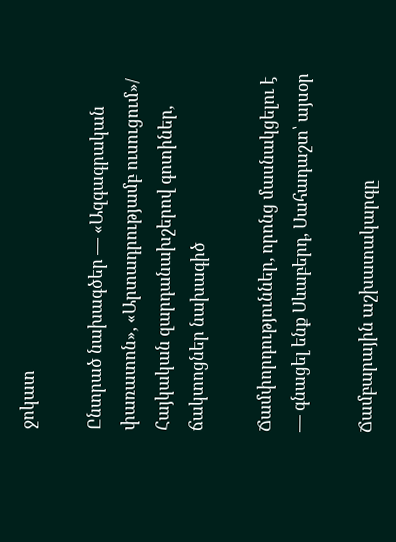ջոկատ

Ընտրած նախագծեր — «Ազգագրական փառատոն», «Արտադրությամբ ուսուցում»/ Հայկական զարդանախշերով գոտիներ, ճակտոցներ նախագիծ

Ճամփորդություններ, որոնց մասնակցելու է — գնացել ենք Սևաբերդ, Սահադաշտ՝ այսօր

Ճամբարային աշխատակարգը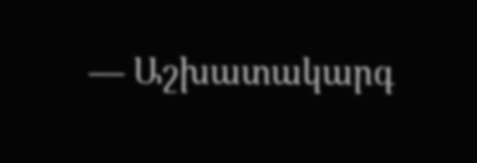— Աշխատակարգ